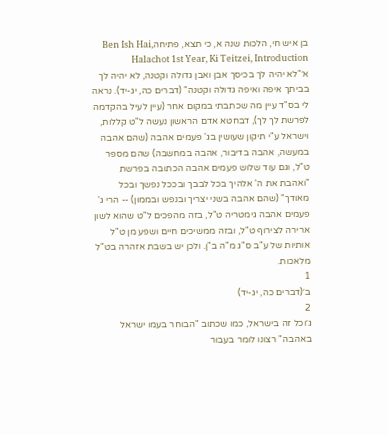בן איש חי, הלכות שנה א, כי תצא, פתיחהBen Ish Hai, Halachot 1st Year, Ki Teitzei, Introduction
א׳"לא יהיה לך בכיסך אבן ואבן גדולה וקטנה, לא יהיה לך בביתך איפה ואיפה גדולה וקטנה" (דברים כה, יג-יד). נראה לי בס"ד עיין מה שכתבתי במקום אחר (עיין לעיל בהקדמה לפרשת לך לך), דבחטא אדם הראשון נעשה ל"ט קללות, וישראל ע"י תיקון שעושין בג' פעמים אהבה (שהם אהבה במעשה, אהבה בדיבור, אהבה במחשבה) שהם מספר ט"ל, וגם עוד שלוש פעמים אהבה הכתובה בפרשת "ואהבת את ה' אלהיך בכל לבבך ובככל נפשך ובכל מאודך" (שהם אהבה בשני יצריך ובנפש ובממון) -- הרי ג' פעמים אהבה גימטריה ט"ל, בזה מהפכים ל"ט שהוא לשון ארירה לצירוף ט"ל, ובזה ממשיכים חיים ושפע מן ט"ל אותיות של ע"ב ס"ג מ"ה ב"ן. ולכן יש בשבת אזהרה בט"ל מלאכות.
1
ב׳(דברים כה, יג-יד)
2
ג׳וכל זה בישראל, כמו שכתוב "הבוחר בעמו ישראל באהבה" רצונו לומר בעבור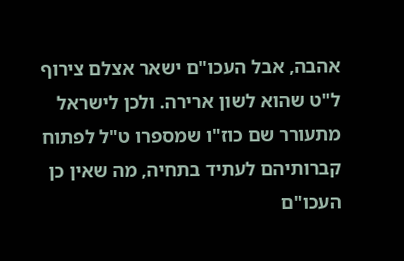אהבה, אבל העכו"ם ישאר אצלם צירוף ל"ט שהוא לשון ארירה. ולכן לישראל מתעורר שם כוז"ו שמספרו ט"ל לפתוח קברותיהם לעתיד בתחיה, מה שאין כן העכו"ם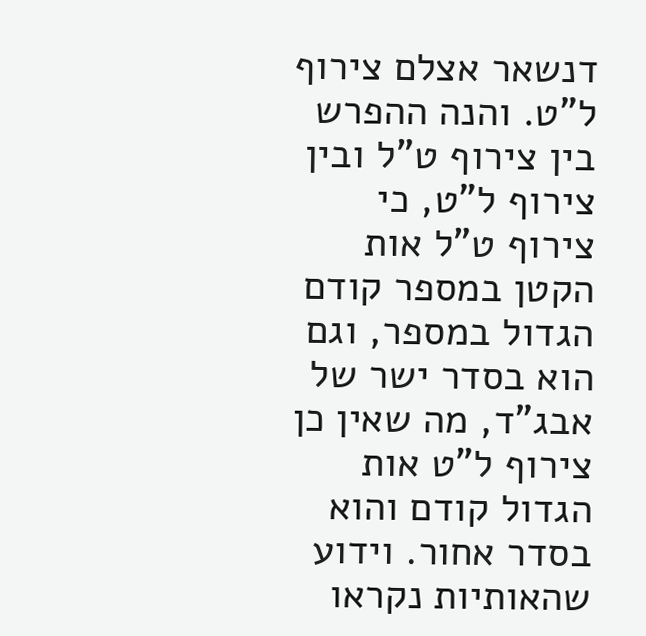דנשאר אצלם צירוף ל"ט. והנה ההפרש בין צירוף ט"ל ובין צירוף ל"ט, כי צירוף ט"ל אות הקטן במספר קודם הגדול במספר, וגם הוא בסדר ישר של אבג"ד, מה שאין כן צירוף ל"ט אות הגדול קודם והוא בסדר אחור. וידוע שהאותיות נקראו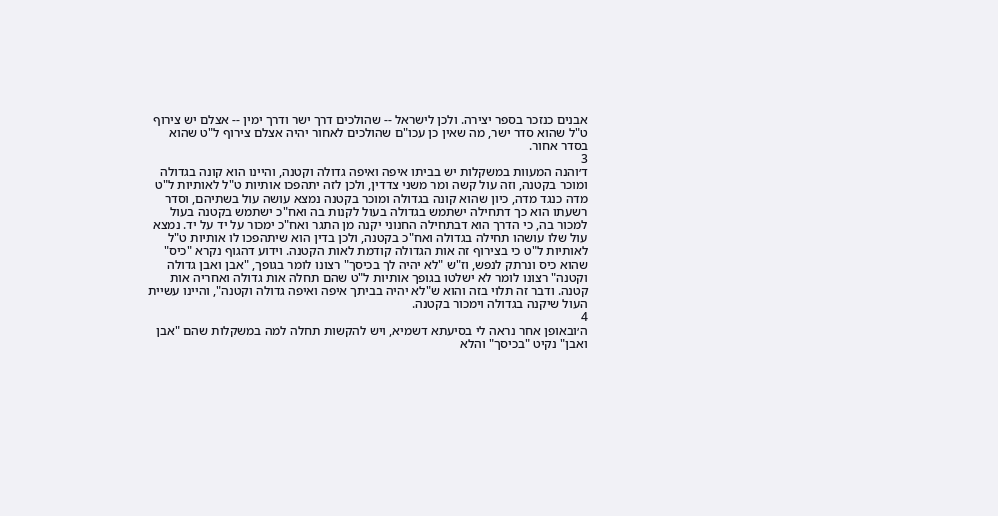אבנים כנזכר בספר יצירה. ולכן לישראל -- שהולכים דרך ישר ודרך ימין -- אצלם יש צירוף ט"ל שהוא סדר ישר, מה שאין כן עכו"ם שהולכים לאחור יהיה אצלם צירוף ל"ט שהוא בסדר אחור.
3
ד׳והנה המעוות במשקלות יש בביתו איפה ואיפה גדולה וקטנה, והיינו הוא קונה בגדולה ומוכר בקטנה, וזה עול קשה ומר משני צדדין, ולכן לזה יתהפכו אותיות ט"ל לאותיות ל"ט מדה כנגד מדה, כיון שהוא קונה בגדולה ומוכר בקטנה נמצא עושה עול בשתיהם, וסדר רשעתו הוא כך דתחילה ישתמש בגדולה בעול לקנות בה ואח"כ ישתמש בקטנה בעול למכור בה, כי הדרך הוא דבתחילה החנוני יקנה מן התגר ואח"כ ימכור על יד על יד. נמצא עול שלו עושהו תחילה בגדולה ואח"כ בקטנה, ולכן בדין הוא שיתהפכו לו אותיות ט"ל לאותיות ל"ט כי בצירוף זה אות הגדולה קודמת לאות הקטנה. וידוע דהגוף נקרא "כיס" שהוא כיס ונרתק לנפש, וז"ש "לא יהיה לך בכיסך" רצונו לומר בגופך, "אבן ואבן גדולה וקטנה" רצונו לומר לא ישלטו בגופך אותיות ל"ט שהם תחלה אות גדולה ואחריה אות קטנה. ודבר זה תלוי בזה והוא ש"לא יהיה בביתך איפה ואיפה גדולה וקטנה", והיינו עשיית העול שיקנה בגדולה וימכור בקטנה.
4
ה׳ובאופן אחר נראה לי בסיעתא דשמיא, ויש להקשות תחלה למה במשקלות שהם "אבן ואבן" נקיט "בכיסך" והלא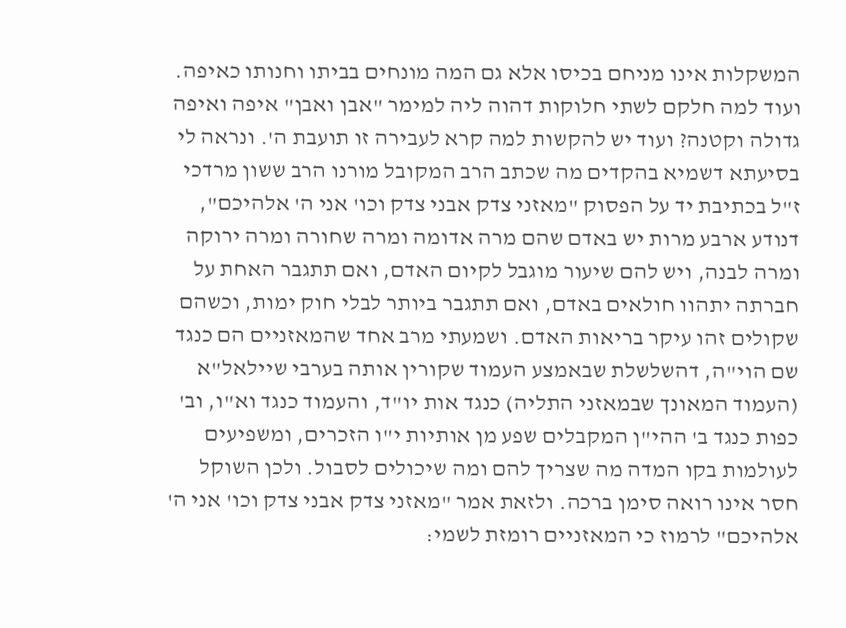המשקלות אינו מניחם בכיסו אלא גם המה מונחים בביתו וחנותו כאיפה. ועוד למה חלקם לשתי חלוקות דהוה ליה למימר "אבן ואבן" איפה ואיפה גדולה וקטנה? ועוד יש להקשות למה קרא לעבירה זו תועבת ה'. ונראה לי בסיעתא דשמיא בהקדים מה שכתב הרב המקובל מורנו הרב ששון מרדכי ז"ל בכתיבת יד על הפסוק "מאזני צדק אבני צדק וכו' אני ה' אלהיכם", דנודע ארבע מרות יש באדם שהם מרה אדומה ומרה שחורה ומרה ירוקה ומרה לבנה, ויש להם שיעור מוגבל לקיום האדם, ואם תתגבר האחת על חברתה יתהוו חולאים באדם, ואם תתגבר ביותר לבלי חוק ימות, וכשהם שקולים זהו עיקר בריאות האדם. ושמעתי מרב אחד שהמאזניים הם כנגד שם הוי"ה, דהשלשלת שבאמצע העמוד שקורין אותה בערבי שיילאל"א (העמוד המאונך שבמאזני התליה) כנגד אות יו"ד, והעמוד כנגד וא"ו, וב' כפות כנגד ב' ההי"ן המקבלים שפע מן אותיות י"ו הזכרים, ומשפיעים לעולמות בקו המדה מה שצריך להם ומה שיכולים לסבול. ולכן השוקל חסר אינו רואה סימן ברכה. ולזאת אמר "מאזני צדק אבני צדק וכו' אני ה' אלהיכם" לרמוז כי המאזניים רומזת לשמי: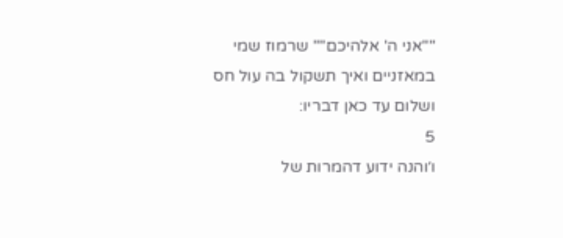""אני ה' אלהיכם"" שרמוז שמי במאזניים ואיך תשקול בה עול חס ושלום עד כאן דבריו:
5
ו׳והנה ידוע דהמרות של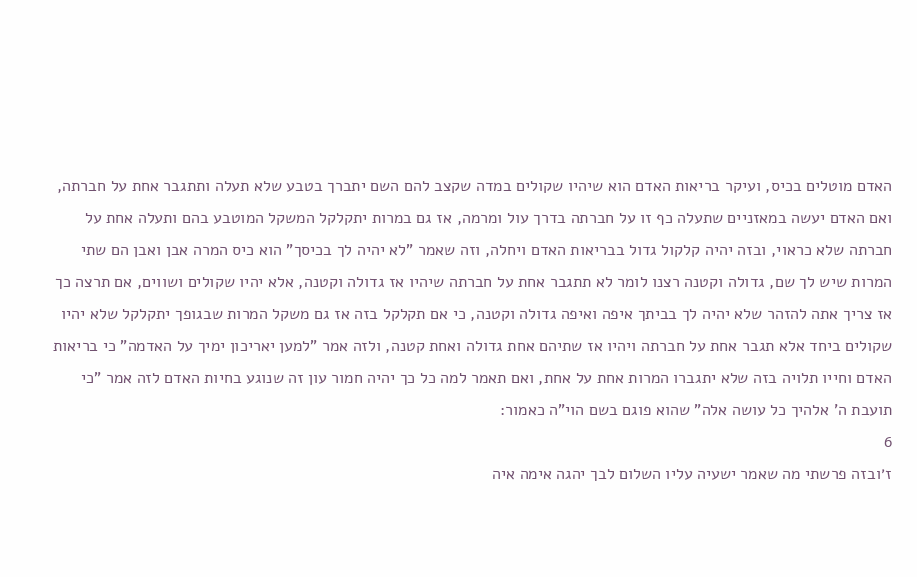האדם מוטלים בכיס, ועיקר בריאות האדם הוא שיהיו שקולים במדה שקצב להם השם יתברך בטבע שלא תעלה ותתגבר אחת על חברתה, ואם האדם יעשה במאזניים שתעלה כף זו על חברתה בדרך עול ומרמה, אז גם במרות יתקלקל המשקל המוטבע בהם ותעלה אחת על חברתה שלא כראוי, ובזה יהיה קלקול גדול בבריאות האדם ויחלה, וזה שאמר "לא יהיה לך בכיסך" הוא כיס המרה אבן ואבן הם שתי המרות שיש לך שם, גדולה וקטנה רצנו לומר לא תתגבר אחת על חברתה שיהיו אז גדולה וקטנה, אלא יהיו שקולים ושווים, אם תרצה כך אז צריך אתה להזהר שלא יהיה לך בביתך איפה ואיפה גדולה וקטנה, כי אם תקלקל בזה אז גם משקל המרות שבגופך יתקלקל שלא יהיו שקולים ביחד אלא תגבר אחת על חברתה ויהיו אז שתיהם אחת גדולה ואחת קטנה, ולזה אמר "למען יאריכון ימיך על האדמה" כי בריאות האדם וחייו תלויה בזה שלא יתגברו המרות אחת על אחת, ואם תאמר למה כל כך יהיה חמור עון זה שנוגע בחיות האדם לזה אמר "כי תועבת ה' אלהיך כל עושה אלה" שהוא פוגם בשם הוי"ה כאמור:
6
ז׳ובזה פרשתי מה שאמר ישעיה עליו השלום לבך יהגה אימה איה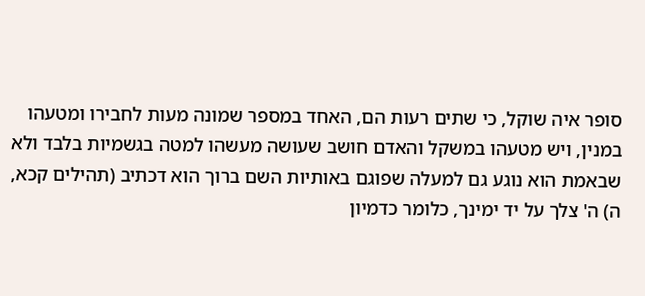סופר איה שוקל, כי שתים רעות הם, האחד במספר שמונה מעות לחבירו ומטעהו במנין, ויש מטעהו במשקל והאדם חושב שעושה מעשהו למטה בגשמיות בלבד ולא שבאמת הוא נוגע גם למעלה שפוגם באותיות השם ברוך הוא דכתיב (תהילים קכא, ה) ה' צלך על יד ימינך, כלומר כדמיון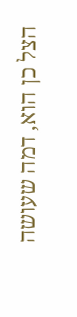הצל כן הוא, דמה שעושה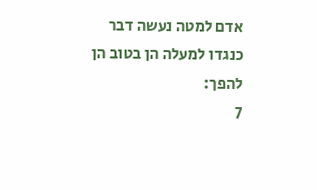אדם למטה נעשה דבר כנגדו למעלה הן בטוב הן להפך:
7